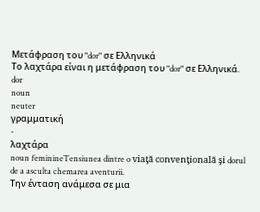Μετάφραση του "dor" σε Ελληνικά
Το λαχτάρα είναι η μετάφραση του "dor" σε Ελληνικά.
dor
noun
neuter
γραμματική
-
λαχτάρα
noun feminineTensiunea dintre o viaţă convenţională şi dorul de a asculta chemarea aventurii.
Την ένταση ανάμεσα σε μια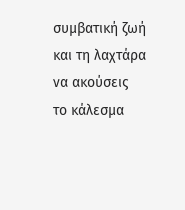συμβατική ζωή και τη λαχτάρα να ακούσεις το κάλεσμα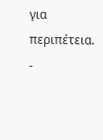για περιπέτεια.
-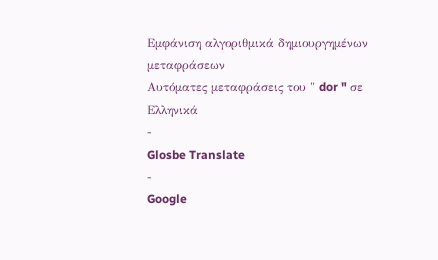Εμφάνιση αλγοριθμικά δημιουργημένων μεταφράσεων
Αυτόματες μεταφράσεις του " dor " σε Ελληνικά
-
Glosbe Translate
-
Google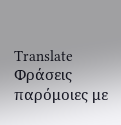Translate
Φράσεις παρόμοιες με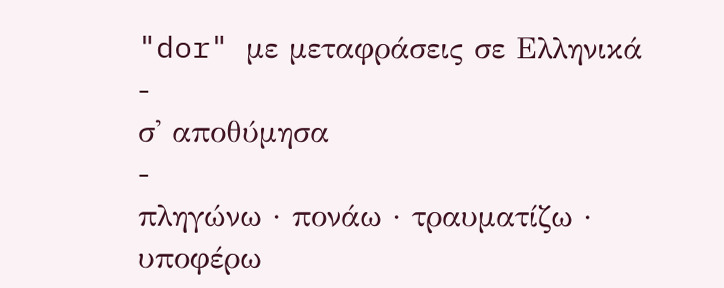"dor" με μεταφράσεις σε Ελληνικά
-
σ' αποθύμησα
-
πληγώνω · πονάω · τραυματίζω · υποφέρω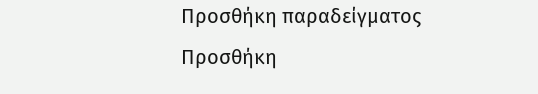Προσθήκη παραδείγματος
Προσθήκη